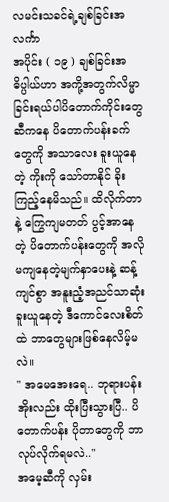လမင်းသခင်ရဲ့ချစ်ခြင်းအလင်္ကာ
အပိုင်း ( ၁၉ ) ချစ်ခြင်းအဓိပ္ပါယ်ဟာ အကို့အတွက်လိမ္မာခြင်းရယ်ပါပိတောက်ကိုင်းတွေဆီကနေ ပိတောက်ပန်းခက်တွေကို အသာလေး ခူးယူနေတဲ့ ကိုးကို သော်တာနိုင် ခိုးကြည့်နေမိသည်။ ထိလိုက်တာနဲ့ ကြွေကျမတတ် ပွင့်အာနေတဲ့ ပိတောက်ပန်းတွေကို အလိုမကျနေတဲ့မျက်နှာပေးနဲ့ ဆန့်ကျင်စွာ အနူးညံ့အညင်သာဆုံး ခူးယူနေတဲ့ ဒီကောင်လေးစိတ်ထဲ ဘာတွေများဖြစ်နေလိမ့်မလဲ။
" အမေအေးရေ.. ဘုရားပန်းအိုးလည်း ထိုးပြီးသွားပြီ.. ပိတောက်ပန်း ပိုတာတွေကို ဘာလုပ်လိုက်ရမလဲ.."
အမေ့ဆီကို လှမ်း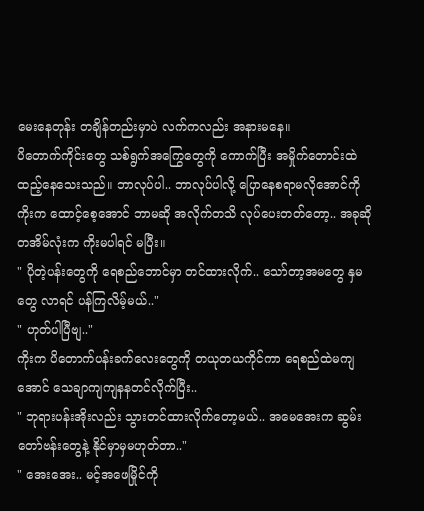မေးနေတုန်း တချိန်တည်းမှာပဲ လက်ကလည်း အနားမနေ။
ပိတောက်ကိုင်းတွေ သစ်ရွက်အကြွေတွေကို ကောက်ပြီး အမှိုက်တောင်းထဲထည့်နေသေးသည်။ ဘာလုပ်ပါ.. ဘာလုပ်ပါလို့ ပြောနေစရာမလိုအောင်ကို ကိုးက ထောင့်စေ့အောင် ဘာမဆို အလိုက်တသိ လုပ်ပေးတတ်တော့.. အခုဆို တအိမ်လုံးက ကိုးမပါရင် မပြီး။
" ပိုတဲ့ပန်းတွေကို ရေစည်ဘောင်မှာ တင်ထားလိုက်.. သော်တာ့အမတွေ နှမတွေ လာရင် ပန်ကြလိမ့်မယ်.."
" ဟုတ်ပါပြီဗျ.."
ကိုးက ပိတောက်ပန်းခက်လေးတွေကို တယုတယကိုင်ကာ ရေစည်ထဲမကျအောင် သေချာကျကျနနတင်လိုက်ပြီး..
" ဘုရားပန်းအိုးလည်း သွားတင်ထားလိုက်တော့မယ်.. အမေအေးက ဆွမ်းတော်ဗန်းတွေနဲ့ နိုင်မှာမှမဟုတ်တာ.."
" အေးအေး.. မင့်အဖေမြိုင်ကို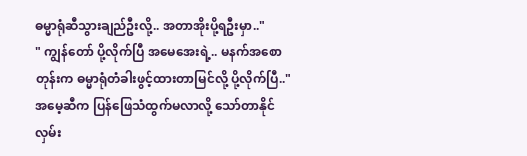ဓမ္မာရုံဆီသွားချည်ဦးလို့.. အတာအိုးပို့ရဦးမှာ.."
" ကျွန်တော် ပို့လိုက်ပြီ အမေအေးရဲ့.. မနက်အစောတုန်းက ဓမ္မာရုံတံခါးဖွင့်ထားတာမြင်လို့ ပို့လိုက်ပြီ.."
အမေ့ဆီက ပြန်ဖြေသံထွက်မလာလို့ သော်တာနိုင် လှမ်း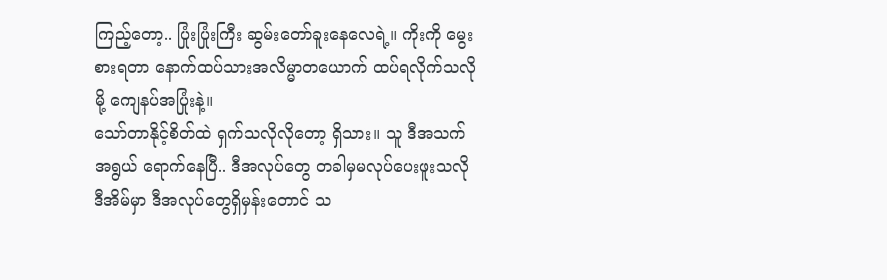ကြည့်တော့.. ပြုံးပြုံးကြီး ဆွမ်းတော်ခူးနေလေရဲ့။ ကိုးကို မွေးစားရတာ နောက်ထပ်သားအလိမ္မာတယောက် ထပ်ရလိုက်သလိုမို့ ကျေနပ်အပြုံးနဲ့။
သော်တာနိုင့်စိတ်ထဲ ရှက်သလိုလိုတော့ ရှိသား။ သူ ဒီအသက်အရွယ် ရောက်နေပြီ.. ဒီအလုပ်တွေ တခါမှမလုပ်ပေးဖူးသလို ဒီအိမ်မှာ ဒီအလုပ်တွေရှိမှန်းတောင် သ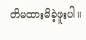တိမထားမိခဲ့ဖူးပါ။